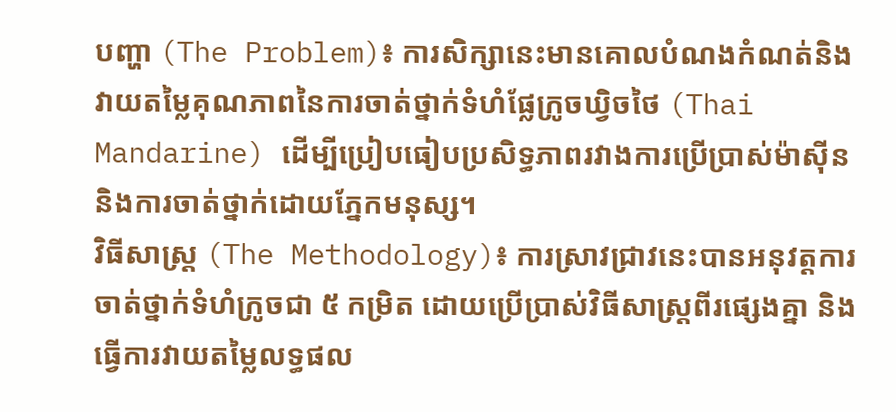បញ្ហា (The Problem)៖ ការសិក្សានេះមានគោលបំណងកំណត់និងវាយតម្លៃគុណភាពនៃការចាត់ថ្នាក់ទំហំផ្លែក្រូចឃ្វិចថៃ (Thai Mandarine) ដើម្បីប្រៀបធៀបប្រសិទ្ធភាពរវាងការប្រើប្រាស់ម៉ាស៊ីន និងការចាត់ថ្នាក់ដោយភ្នែកមនុស្ស។
វិធីសាស្ត្រ (The Methodology)៖ ការស្រាវជ្រាវនេះបានអនុវត្តការចាត់ថ្នាក់ទំហំក្រូចជា ៥ កម្រិត ដោយប្រើប្រាស់វិធីសាស្ត្រពីរផ្សេងគ្នា និងធ្វើការវាយតម្លៃលទ្ធផល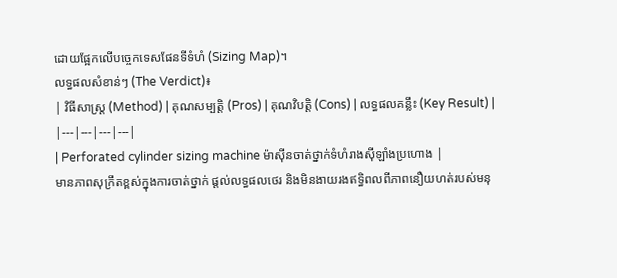ដោយផ្អែកលើបច្ចេកទេសផែនទីទំហំ (Sizing Map)។
លទ្ធផលសំខាន់ៗ (The Verdict)៖
| វិធីសាស្ត្រ (Method) | គុណសម្បត្តិ (Pros) | គុណវិបត្តិ (Cons) | លទ្ធផលគន្លឹះ (Key Result) |
|---|---|---|---|
| Perforated cylinder sizing machine ម៉ាស៊ីនចាត់ថ្នាក់ទំហំរាងស៊ីឡាំងប្រហោង |
មានភាពសុក្រឹតខ្ពស់ក្នុងការចាត់ថ្នាក់ ផ្តល់លទ្ធផលថេរ និងមិនងាយរងឥទ្ធិពលពីភាពនឿយហត់របស់មនុ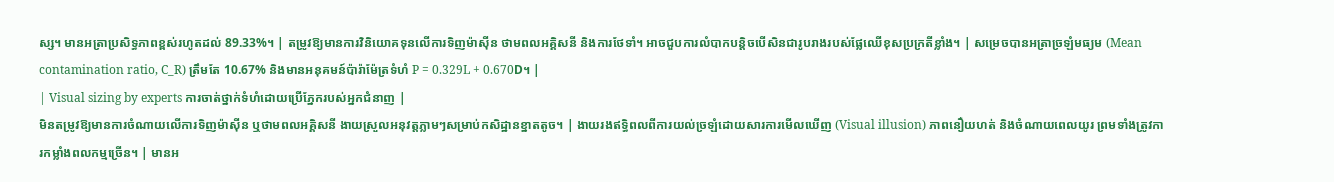ស្ស។ មានអត្រាប្រសិទ្ធភាពខ្ពស់រហូតដល់ 89.33%។ | តម្រូវឱ្យមានការវិនិយោគទុនលើការទិញម៉ាស៊ីន ថាមពលអគ្គិសនី និងការថែទាំ។ អាចជួបការលំបាកបន្តិចបើសិនជារូបរាងរបស់ផ្លែឈើខុសប្រក្រតីខ្លាំង។ | សម្រេចបានអត្រាច្រឡំមធ្យម (Mean contamination ratio, C_R) ត្រឹមតែ 10.67% និងមានអនុគមន៍ប៉ារ៉ាម៉ែត្រទំហំ P = 0.329L + 0.670D។ |
| Visual sizing by experts ការចាត់ថ្នាក់ទំហំដោយប្រើភ្នែករបស់អ្នកជំនាញ |
មិនតម្រូវឱ្យមានការចំណាយលើការទិញម៉ាស៊ីន ឬថាមពលអគ្គិសនី ងាយស្រួលអនុវត្តភ្លាមៗសម្រាប់កសិដ្ឋានខ្នាតតូច។ | ងាយរងឥទ្ធិពលពីការយល់ច្រឡំដោយសារការមើលឃើញ (Visual illusion) ភាពនឿយហត់ និងចំណាយពេលយូរ ព្រមទាំងត្រូវការកម្លាំងពលកម្មច្រើន។ | មានអ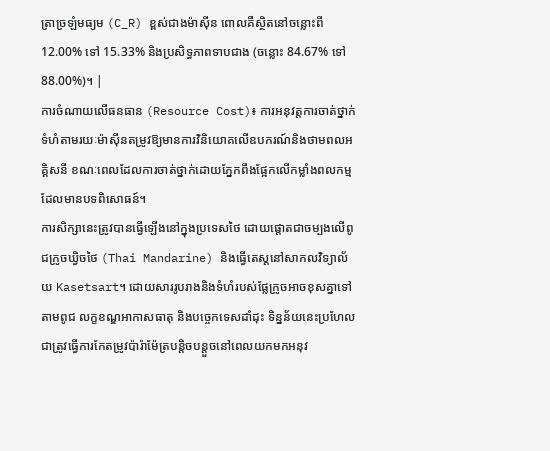ត្រាច្រឡំមធ្យម (C_R) ខ្ពស់ជាងម៉ាស៊ីន ពោលគឺស្ថិតនៅចន្លោះពី 12.00% ទៅ 15.33% និងប្រសិទ្ធភាពទាបជាង (ចន្លោះ 84.67% ទៅ 88.00%)។ |
ការចំណាយលើធនធាន (Resource Cost)៖ ការអនុវត្តការចាត់ថ្នាក់ទំហំតាមរយៈម៉ាស៊ីនតម្រូវឱ្យមានការវិនិយោគលើឧបករណ៍និងថាមពលអគ្គិសនី ខណៈពេលដែលការចាត់ថ្នាក់ដោយភ្នែកពឹងផ្អែកលើកម្លាំងពលកម្មដែលមានបទពិសោធន៍។
ការសិក្សានេះត្រូវបានធ្វើឡើងនៅក្នុងប្រទេសថៃ ដោយផ្តោតជាចម្បងលើពូជក្រូចឃ្វិចថៃ (Thai Mandarine) និងធ្វើតេស្តនៅសាកលវិទ្យាល័យ Kasetsart។ ដោយសាររូបរាងនិងទំហំរបស់ផ្លែក្រូចអាចខុសគ្នាទៅតាមពូជ លក្ខខណ្ឌអាកាសធាតុ និងបច្ចេកទេសដាំដុះ ទិន្នន័យនេះប្រហែលជាត្រូវធ្វើការកែតម្រូវប៉ារ៉ាម៉ែត្របន្តិចបន្តួចនៅពេលយកមកអនុវ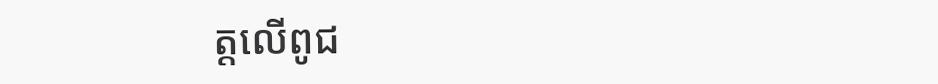ត្តលើពូជ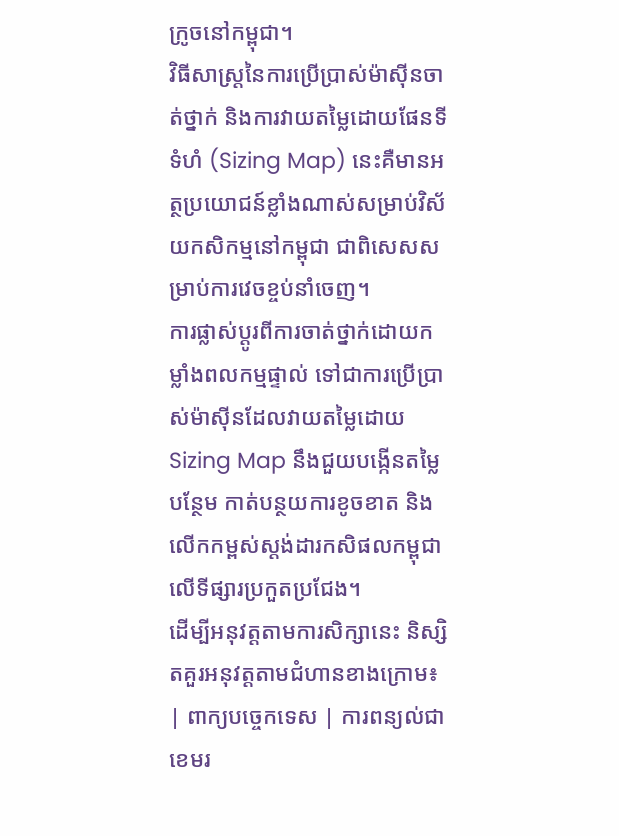ក្រូចនៅកម្ពុជា។
វិធីសាស្ត្រនៃការប្រើប្រាស់ម៉ាស៊ីនចាត់ថ្នាក់ និងការវាយតម្លៃដោយផែនទីទំហំ (Sizing Map) នេះគឺមានអត្ថប្រយោជន៍ខ្លាំងណាស់សម្រាប់វិស័យកសិកម្មនៅកម្ពុជា ជាពិសេសសម្រាប់ការវេចខ្ចប់នាំចេញ។
ការផ្លាស់ប្តូរពីការចាត់ថ្នាក់ដោយកម្លាំងពលកម្មផ្ទាល់ ទៅជាការប្រើប្រាស់ម៉ាស៊ីនដែលវាយតម្លៃដោយ Sizing Map នឹងជួយបង្កើនតម្លៃបន្ថែម កាត់បន្ថយការខូចខាត និងលើកកម្ពស់ស្តង់ដារកសិផលកម្ពុជាលើទីផ្សារប្រកួតប្រជែង។
ដើម្បីអនុវត្តតាមការសិក្សានេះ និស្សិតគួរអនុវត្តតាមជំហានខាងក្រោម៖
| ពាក្យបច្ចេកទេស | ការពន្យល់ជាខេមរ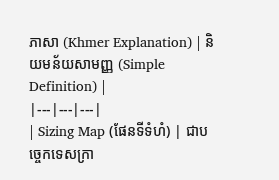ភាសា (Khmer Explanation) | និយមន័យសាមញ្ញ (Simple Definition) |
|---|---|---|
| Sizing Map (ផែនទីទំហំ) | ជាបច្ចេកទេសក្រា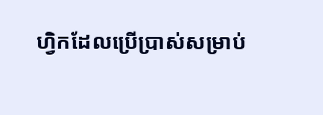ហ្វិកដែលប្រើប្រាស់សម្រាប់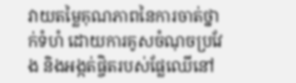វាយតម្លៃគុណភាពនៃការចាត់ថ្នាក់ទំហំ ដោយការគូសចំណុចប្រវែង និងអង្កត់ផ្ចិតរបស់ផ្លែឈើនៅ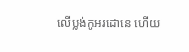លើប្លង់កូអរដោនេ ហើយ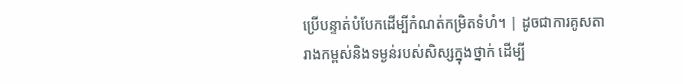ប្រើបន្ទាត់បំបែកដើម្បីកំណត់កម្រិតទំហំ។ | ដូចជាការគូសតារាងកម្ពស់និងទម្ងន់របស់សិស្សក្នុងថ្នាក់ ដើម្បី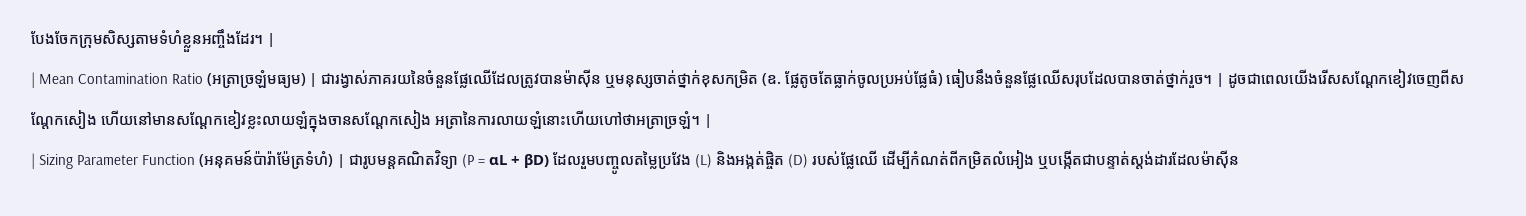បែងចែកក្រុមសិស្សតាមទំហំខ្លួនអញ្ចឹងដែរ។ |
| Mean Contamination Ratio (អត្រាច្រឡំមធ្យម) | ជារង្វាស់ភាគរយនៃចំនួនផ្លែឈើដែលត្រូវបានម៉ាស៊ីន ឬមនុស្សចាត់ថ្នាក់ខុសកម្រិត (ឧ. ផ្លែតូចតែធ្លាក់ចូលប្រអប់ផ្លែធំ) ធៀបនឹងចំនួនផ្លែឈើសរុបដែលបានចាត់ថ្នាក់រួច។ | ដូចជាពេលយើងរើសសណ្តែកខៀវចេញពីសណ្តែកសៀង ហើយនៅមានសណ្តែកខៀវខ្លះលាយឡំក្នុងចានសណ្តែកសៀង អត្រានៃការលាយឡំនោះហើយហៅថាអត្រាច្រឡំ។ |
| Sizing Parameter Function (អនុគមន៍ប៉ារ៉ាម៉ែត្រទំហំ) | ជារូបមន្តគណិតវិទ្យា (P = αL + βD) ដែលរួមបញ្ចូលតម្លៃប្រវែង (L) និងអង្កត់ផ្ចិត (D) របស់ផ្លែឈើ ដើម្បីកំណត់ពីកម្រិតលំអៀង ឬបង្កើតជាបន្ទាត់ស្តង់ដារដែលម៉ាស៊ីន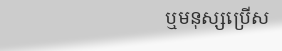ឬមនុស្សប្រើស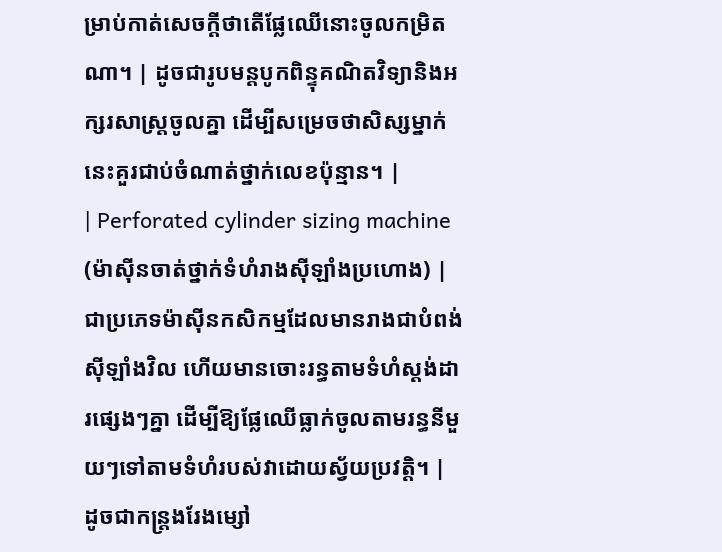ម្រាប់កាត់សេចក្តីថាតើផ្លែឈើនោះចូលកម្រិតណា។ | ដូចជារូបមន្តបូកពិន្ទុគណិតវិទ្យានិងអក្សរសាស្ត្រចូលគ្នា ដើម្បីសម្រេចថាសិស្សម្នាក់នេះគួរជាប់ចំណាត់ថ្នាក់លេខប៉ុន្មាន។ |
| Perforated cylinder sizing machine (ម៉ាស៊ីនចាត់ថ្នាក់ទំហំរាងស៊ីឡាំងប្រហោង) | ជាប្រភេទម៉ាស៊ីនកសិកម្មដែលមានរាងជាបំពង់ស៊ីឡាំងវិល ហើយមានចោះរន្ធតាមទំហំស្តង់ដារផ្សេងៗគ្នា ដើម្បីឱ្យផ្លែឈើធ្លាក់ចូលតាមរន្ធនីមួយៗទៅតាមទំហំរបស់វាដោយស្វ័យប្រវត្តិ។ | ដូចជាកន្ត្រងរែងម្សៅ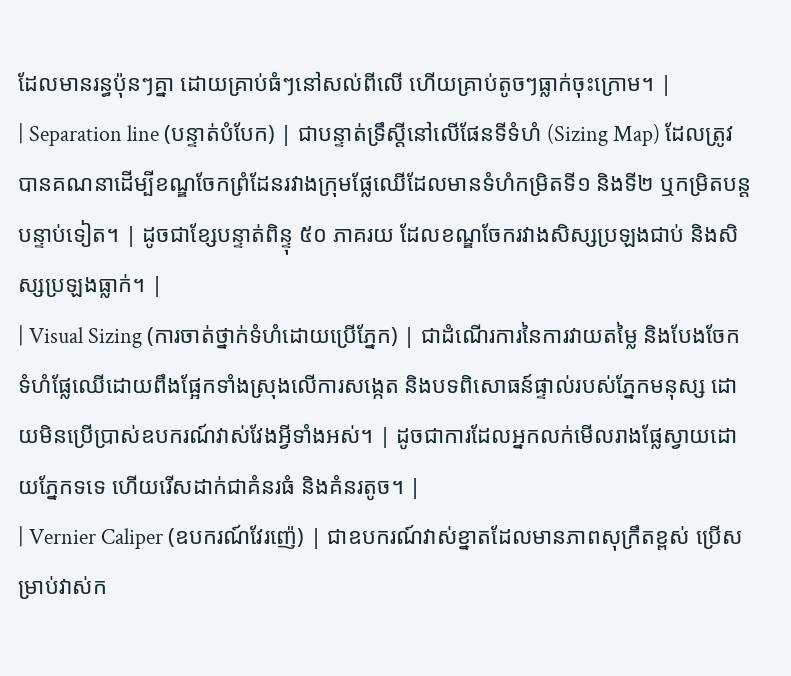ដែលមានរន្ធប៉ុនៗគ្នា ដោយគ្រាប់ធំៗនៅសល់ពីលើ ហើយគ្រាប់តូចៗធ្លាក់ចុះក្រោម។ |
| Separation line (បន្ទាត់បំបែក) | ជាបន្ទាត់ទ្រឹស្តីនៅលើផែនទីទំហំ (Sizing Map) ដែលត្រូវបានគណនាដើម្បីខណ្ឌចែកព្រំដែនរវាងក្រុមផ្លែឈើដែលមានទំហំកម្រិតទី១ និងទី២ ឬកម្រិតបន្តបន្ទាប់ទៀត។ | ដូចជាខ្សែបន្ទាត់ពិន្ទុ ៥០ ភាគរយ ដែលខណ្ឌចែករវាងសិស្សប្រឡងជាប់ និងសិស្សប្រឡងធ្លាក់។ |
| Visual Sizing (ការចាត់ថ្នាក់ទំហំដោយប្រើភ្នែក) | ជាដំណើរការនៃការវាយតម្លៃ និងបែងចែកទំហំផ្លែឈើដោយពឹងផ្អែកទាំងស្រុងលើការសង្កេត និងបទពិសោធន៍ផ្ទាល់របស់ភ្នែកមនុស្ស ដោយមិនប្រើប្រាស់ឧបករណ៍វាស់វែងអ្វីទាំងអស់។ | ដូចជាការដែលអ្នកលក់មើលរាងផ្លែស្វាយដោយភ្នែកទទេ ហើយរើសដាក់ជាគំនរធំ និងគំនរតូច។ |
| Vernier Caliper (ឧបករណ៍វែរញ៉េ) | ជាឧបករណ៍វាស់ខ្នាតដែលមានភាពសុក្រឹតខ្ពស់ ប្រើសម្រាប់វាស់ក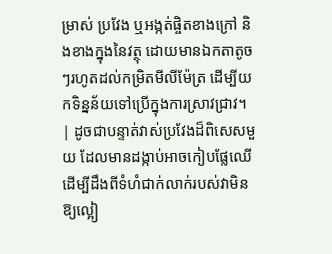ម្រាស់ ប្រវែង ឬអង្កត់ផ្ចិតខាងក្រៅ និងខាងក្នុងនៃវត្ថុ ដោយមានឯកតាតូចៗរហូតដល់កម្រិតមីលីម៉ែត្រ ដើម្បីយកទិន្នន័យទៅប្រើក្នុងការស្រាវជ្រាវ។ | ដូចជាបន្ទាត់វាស់ប្រវែងដ៏ពិសេសមួយ ដែលមានដង្កាប់អាចកៀបផ្លែឈើដើម្បីដឹងពីទំហំជាក់លាក់របស់វាមិនឱ្យល្អៀ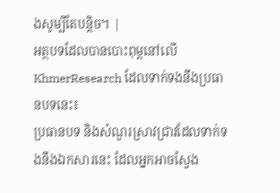ងសូម្បីតែបន្តិច។ |
អត្ថបទដែលបានបោះពុម្ពនៅលើ KhmerResearch ដែលទាក់ទងនឹងប្រធានបទនេះ៖
ប្រធានបទ និងសំណួរស្រាវជ្រាវដែលទាក់ទងនឹងឯកសារនេះ ដែលអ្នកអាចស្វែង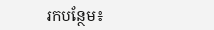រកបន្ថែម៖